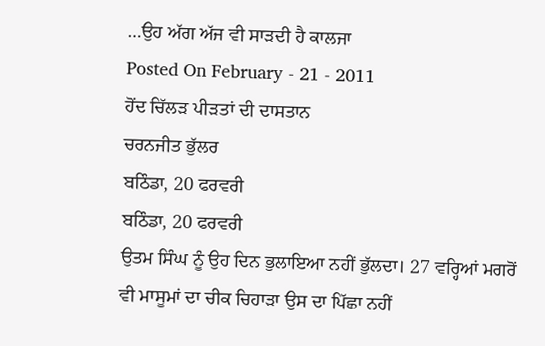…ਉਹ ਅੱਗ ਅੱਜ ਵੀ ਸਾੜਦੀ ਹੈ ਕਾਲਜਾ
Posted On February - 21 - 2011
ਹੋਂਦ ਚਿੱਲੜ ਪੀੜਤਾਂ ਦੀ ਦਾਸਤਾਨ
ਚਰਨਜੀਤ ਭੁੱਲਰ
ਬਠਿੰਡਾ, 20 ਫਰਵਰੀ
ਬਠਿੰਡਾ, 20 ਫਰਵਰੀ
ਉਤਮ ਸਿੰਘ ਨੂੰ ਉਹ ਦਿਨ ਭੁਲਾਇਆ ਨਹੀਂ ਭੁੱਲਦਾ। 27 ਵਰ੍ਹਿਆਂ ਮਗਰੋਂ ਵੀ ਮਾਸੂਮਾਂ ਦਾ ਚੀਕ ਚਿਹਾੜਾ ਉਸ ਦਾ ਪਿੱਛਾ ਨਹੀਂ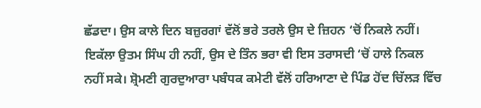ਛੱਡਦਾ। ਉਸ ਕਾਲੇ ਦਿਨ ਬਜ਼ੁਰਗਾਂ ਵੱਲੋਂ ਭਰੇ ਤਰਲੇ ਉਸ ਦੇ ਜ਼ਿਹਨ ‘ਚੋਂ ਨਿਕਲੇ ਨਹੀਂ। ਇਕੱਲਾ ਉਤਮ ਸਿੰਘ ਹੀ ਨਹੀਂ, ਉਸ ਦੇ ਤਿੰਨ ਭਰਾ ਵੀ ਇਸ ਤਰਾਸਦੀ ‘ਚੋਂ ਹਾਲੇ ਨਿਕਲ ਨਹੀਂ ਸਕੇ। ਸ਼੍ਰੋਮਣੀ ਗੁਰਦੁਆਰਾ ਪਬੰਧਕ ਕਮੇਟੀ ਵੱਲੋਂ ਹਰਿਆਣਾ ਦੇ ਪਿੰਡ ਹੋਂਦ ਚਿੱਲੜ ਵਿੱਚ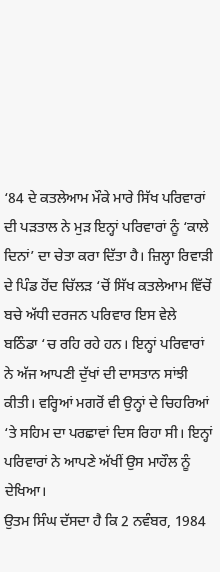‘84 ਦੇ ਕਤਲੇਆਮ ਮੌਕੇ ਮਾਰੇ ਸਿੱਖ ਪਰਿਵਾਰਾਂ ਦੀ ਪੜਤਾਲ ਨੇ ਮੁੜ ਇਨ੍ਹਾਂ ਪਰਿਵਾਰਾਂ ਨੂੰ ‘ਕਾਲੇ ਦਿਨਾਂ’ ਦਾ ਚੇਤਾ ਕਰਾ ਦਿੱਤਾ ਹੈ। ਜ਼ਿਲ੍ਹਾ ਰਿਵਾੜੀ ਦੇ ਪਿੰਡ ਹੋਂਦ ਚਿੱਲੜ ‘ਚੋਂ ਸਿੱਖ ਕਤਲੇਆਮ ਵਿੱਚੋਂ ਬਚੇ ਅੱਧੀ ਦਰਜਨ ਪਰਿਵਾਰ ਇਸ ਵੇਲੇ ਬਠਿੰਡਾ ‘ਚ ਰਹਿ ਰਹੇ ਹਨ। ਇਨ੍ਹਾਂ ਪਰਿਵਾਰਾਂ ਨੇ ਅੱਜ ਆਪਣੀ ਦੁੱਖਾਂ ਦੀ ਦਾਸਤਾਨ ਸਾਂਝੀ ਕੀਤੀ। ਵਰ੍ਹਿਆਂ ਮਗਰੋਂ ਵੀ ਉਨ੍ਹਾਂ ਦੇ ਚਿਹਰਿਆਂ ‘ਤੇ ਸਹਿਮ ਦਾ ਪਰਛਾਵਾਂ ਦਿਸ ਰਿਹਾ ਸੀ। ਇਨ੍ਹਾਂ ਪਰਿਵਾਰਾਂ ਨੇ ਆਪਣੇ ਅੱਖੀਂ ਉਸ ਮਾਹੌਲ ਨੂੰ ਦੇਖਿਆ।
ਉਤਮ ਸਿੰਘ ਦੱਸਦਾ ਹੈ ਕਿ 2 ਨਵੰਬਰ, 1984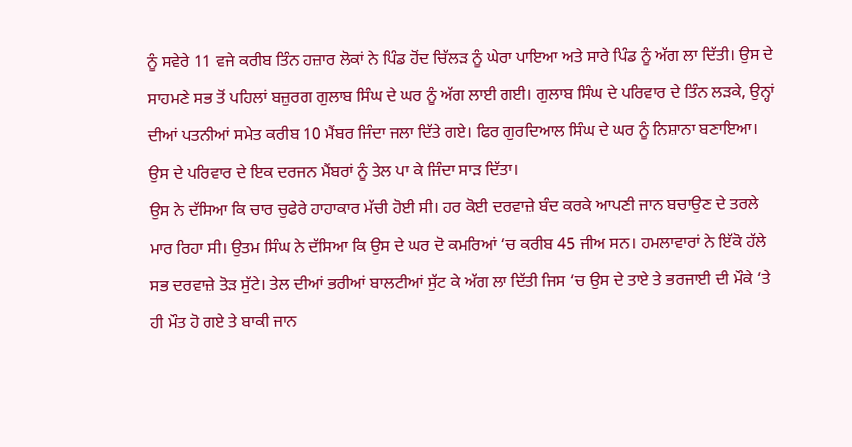ਨੂੰ ਸਵੇਰੇ 11 ਵਜੇ ਕਰੀਬ ਤਿੰਨ ਹਜ਼ਾਰ ਲੋਕਾਂ ਨੇ ਪਿੰਡ ਹੋਂਦ ਚਿੱਲੜ ਨੂੰ ਘੇਰਾ ਪਾਇਆ ਅਤੇ ਸਾਰੇ ਪਿੰਡ ਨੂੰ ਅੱਗ ਲਾ ਦਿੱਤੀ। ਉਸ ਦੇ ਸਾਹਮਣੇ ਸਭ ਤੋਂ ਪਹਿਲਾਂ ਬਜ਼ੁਰਗ ਗੁਲਾਬ ਸਿੰਘ ਦੇ ਘਰ ਨੂੰ ਅੱਗ ਲਾਈ ਗਈ। ਗੁਲਾਬ ਸਿੰਘ ਦੇ ਪਰਿਵਾਰ ਦੇ ਤਿੰਨ ਲੜਕੇ, ਉਨ੍ਹਾਂ ਦੀਆਂ ਪਤਨੀਆਂ ਸਮੇਤ ਕਰੀਬ 10 ਮੈਂਬਰ ਜਿੰਦਾ ਜਲਾ ਦਿੱਤੇ ਗਏ। ਫਿਰ ਗੁਰਦਿਆਲ ਸਿੰਘ ਦੇ ਘਰ ਨੂੰ ਨਿਸ਼ਾਨਾ ਬਣਾਇਆ। ਉਸ ਦੇ ਪਰਿਵਾਰ ਦੇ ਇਕ ਦਰਜਨ ਮੈਂਬਰਾਂ ਨੂੰ ਤੇਲ ਪਾ ਕੇ ਜਿੰਦਾ ਸਾੜ ਦਿੱਤਾ।
ਉਸ ਨੇ ਦੱਸਿਆ ਕਿ ਚਾਰ ਚੁਫੇਰੇ ਹਾਹਾਕਾਰ ਮੱਚੀ ਹੋਈ ਸੀ। ਹਰ ਕੋਈ ਦਰਵਾਜ਼ੇ ਬੰਦ ਕਰਕੇ ਆਪਣੀ ਜਾਨ ਬਚਾਉਣ ਦੇ ਤਰਲੇ ਮਾਰ ਰਿਹਾ ਸੀ। ਉਤਮ ਸਿੰਘ ਨੇ ਦੱਸਿਆ ਕਿ ਉਸ ਦੇ ਘਰ ਦੋ ਕਮਰਿਆਂ ‘ਚ ਕਰੀਬ 45 ਜੀਅ ਸਨ। ਹਮਲਾਵਾਰਾਂ ਨੇ ਇੱਕੋ ਹੱਲੇ ਸਭ ਦਰਵਾਜ਼ੇ ਤੋੜ ਸੁੱਟੇ। ਤੇਲ ਦੀਆਂ ਭਰੀਆਂ ਬਾਲਟੀਆਂ ਸੁੱਟ ਕੇ ਅੱਗ ਲਾ ਦਿੱਤੀ ਜਿਸ ‘ਚ ਉਸ ਦੇ ਤਾਏ ਤੇ ਭਰਜਾਈ ਦੀ ਮੌਕੇ ‘ਤੇ ਹੀ ਮੌਤ ਹੋ ਗਏ ਤੇ ਬਾਕੀ ਜਾਨ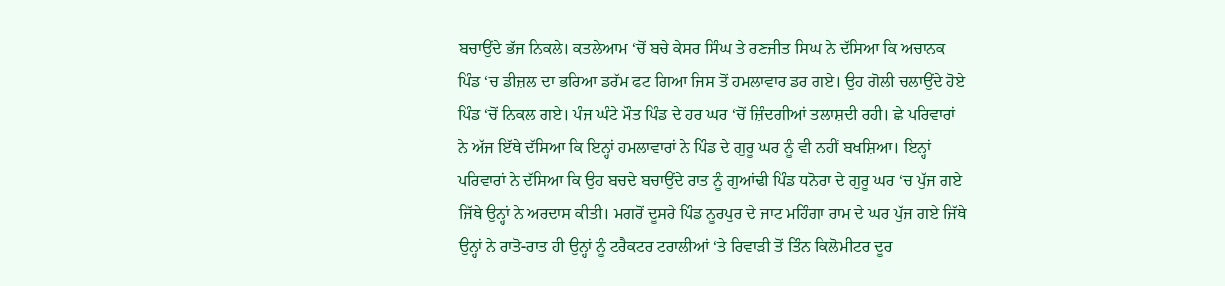ਬਚਾਉਂਦੇ ਭੱਜ ਨਿਕਲੇ। ਕਤਲੇਆਮ ‘ਚੋਂ ਬਚੇ ਕੇਸਰ ਸਿੰਘ ਤੇ ਰਣਜੀਤ ਸਿਘ ਨੇ ਦੱਸਿਆ ਕਿ ਅਚਾਨਕ ਪਿੰਡ ‘ਚ ਡੀਜ਼ਲ ਦਾ ਭਰਿਆ ਡਰੱਮ ਫਟ ਗਿਆ ਜਿਸ ਤੋਂ ਹਮਲਾਵਾਰ ਡਰ ਗਏ। ਉਹ ਗੋਲੀ ਚਲਾਉਂਦੇ ਹੋਏ ਪਿੰਡ ‘ਚੋਂ ਨਿਕਲ ਗਏ। ਪੰਜ ਘੰਟੇ ਮੌਤ ਪਿੰਡ ਦੇ ਹਰ ਘਰ ‘ਚੋਂ ਜ਼ਿੰਦਗੀਆਂ ਤਲਾਸ਼ਦੀ ਰਹੀ। ਛੇ ਪਰਿਵਾਰਾਂ ਨੇ ਅੱਜ ਇੱਥੇ ਦੱਸਿਆ ਕਿ ਇਨ੍ਹਾਂ ਹਮਲਾਵਾਰਾਂ ਨੇ ਪਿੰਡ ਦੇ ਗੁਰੂ ਘਰ ਨੂੰ ਵੀ ਨਹੀਂ ਬਖਸ਼ਿਆ। ਇਨ੍ਹਾਂ ਪਰਿਵਾਰਾਂ ਨੇ ਦੱਸਿਆ ਕਿ ਉਹ ਬਚਦੇ ਬਚਾਉਂਦੇ ਰਾਤ ਨੂੰ ਗੁਆਂਢੀ ਪਿੰਡ ਧਨੋਰਾ ਦੇ ਗੁਰੂ ਘਰ ‘ਚ ਪੁੱਜ ਗਏ ਜਿੱਥੇ ਉਨ੍ਹਾਂ ਨੇ ਅਰਦਾਸ ਕੀਤੀ। ਮਗਰੋਂ ਦੂਸਰੇ ਪਿੰਡ ਨੂਰਪੁਰ ਦੇ ਜਾਟ ਮਹਿੰਗਾ ਰਾਮ ਦੇ ਘਰ ਪੁੱਜ ਗਏ ਜਿੱਥੇ ਉਨ੍ਹਾਂ ਨੇ ਰਾਤੋ-ਰਾਤ ਹੀ ਉਨ੍ਹਾਂ ਨੂੰ ਟਰੈਕਟਰ ਟਰਾਲੀਆਂ ‘ਤੇ ਰਿਵਾੜੀ ਤੋਂ ਤਿੰਨ ਕਿਲੋਮੀਟਰ ਦੂਰ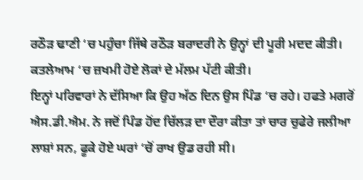ਰਠੌੜ ਢਾਣੀ ‘ਚ ਪਹੁੰਚਾ ਜਿੱਥੇ ਰਠੌੜ ਬਰਾਦਰੀ ਨੇ ਉਨ੍ਹਾਂ ਦੀ ਪੂਰੀ ਮਦਦ ਕੀਤੀ। ਕਤਲੇਆਮ ‘ਚ ਜ਼ਖਮੀ ਹੋਏ ਲੋਕਾਂ ਦੇ ਮੱਲਮ ਪੱਟੀ ਕੀਤੀ।
ਇਨ੍ਹਾਂ ਪਰਿਵਾਰਾਂ ਨੇ ਦੱਸਿਆ ਕਿ ਉਹ ਅੱਠ ਦਿਨ ਉਸ ਪਿੰਡ ‘ਚ ਰਹੇ। ਹਫਤੇ ਮਗਰੋਂ ਐਸ.ਡੀ.ਐਮ. ਨੇ ਜਦੋਂ ਪਿੰਡ ਹੋਂਦ ਚਿੱਲੜ ਦਾ ਦੌਰਾ ਕੀਤਾ ਤਾਂ ਚਾਰ ਚੁਫੇਰੇ ਜਲੀਆ ਲਾਸ਼ਾਂ ਸਨ, ਫੂਕੇ ਹੋਏ ਘਰਾਂ ‘ਚੋਂ ਰਾਖ ਉਡ ਰਹੀ ਸੀ।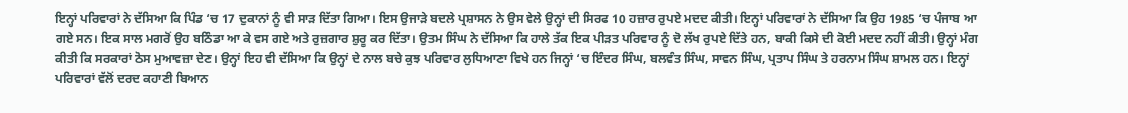ਇਨ੍ਹਾਂ ਪਰਿਵਾਰਾਂ ਨੇ ਦੱਸਿਆ ਕਿ ਪਿੰਡ ‘ਚ 17 ਦੁਕਾਨਾਂ ਨੂੰ ਵੀ ਸਾੜ ਦਿੱਤਾ ਗਿਆ। ਇਸ ਉਜਾੜੇ ਬਦਲੇ ਪ੍ਰਸ਼ਾਸਨ ਨੇ ਉਸ ਵੇਲੇ ਉਨ੍ਹਾਂ ਦੀ ਸਿਰਫ 10 ਹਜ਼ਾਰ ਰੁਪਏ ਮਦਦ ਕੀਤੀ। ਇਨ੍ਹਾਂ ਪਰਿਵਾਰਾਂ ਨੇ ਦੱਸਿਆ ਕਿ ਉਹ 1985 ‘ਚ ਪੰਜਾਬ ਆ ਗਏ ਸਨ। ਇਕ ਸਾਲ ਮਗਰੋਂ ਉਹ ਬਠਿੰਡਾ ਆ ਕੇ ਵਸ ਗਏ ਅਤੇ ਰੁਜ਼ਗਾਰ ਸ਼ੁਰੂ ਕਰ ਦਿੱਤਾ। ਉਤਮ ਸਿੰਘ ਨੇ ਦੱਸਿਆ ਕਿ ਹਾਲੇ ਤੱਕ ਇਕ ਪੀੜਤ ਪਰਿਵਾਰ ਨੂੰ ਦੋ ਲੱਖ ਰੁਪਏ ਦਿੱਤੇ ਹਨ, ਬਾਕੀ ਕਿਸੇ ਦੀ ਕੋਈ ਮਦਦ ਨਹੀਂ ਕੀਤੀ। ਉਨ੍ਹਾਂ ਮੰਗ ਕੀਤੀ ਕਿ ਸਰਕਾਰਾਂ ਠੋਸ ਮੁਆਵਜ਼ਾ ਦੇਣ। ਉਨ੍ਹਾਂ ਇਹ ਵੀ ਦੱਸਿਆ ਕਿ ਉਨ੍ਹਾਂ ਦੇ ਨਾਲ ਬਚੇ ਕੁਝ ਪਰਿਵਾਰ ਲੁਧਿਆਣਾ ਵਿਖੇ ਹਨ ਜਿਨ੍ਹਾਂ ‘ਚ ਇੰਦਰ ਸਿੰਘ, ਬਲਵੰਤ ਸਿੰਘ, ਸਾਵਨ ਸਿੰਘ, ਪ੍ਰਤਾਪ ਸਿੰਘ ਤੇ ਹਰਨਾਮ ਸਿੰਘ ਸ਼ਾਮਲ ਹਨ। ਇਨ੍ਹਾਂ ਪਰਿਵਾਰਾਂ ਵੱਲੋਂ ਦਰਦ ਕਹਾਣੀ ਬਿਆਨ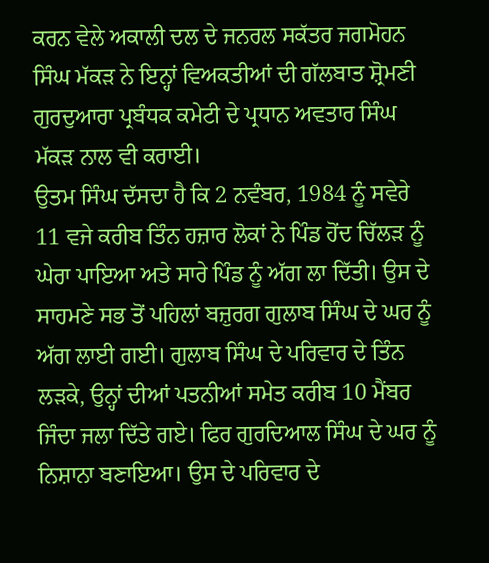ਕਰਨ ਵੇਲੇ ਅਕਾਲੀ ਦਲ ਦੇ ਜਨਰਲ ਸਕੱਤਰ ਜਗਮੋਹਨ ਸਿੰਘ ਮੱਕੜ ਨੇ ਇਨ੍ਹਾਂ ਵਿਅਕਤੀਆਂ ਦੀ ਗੱਲਬਾਤ ਸ਼੍ਰੋਮਣੀ ਗੁਰਦੁਆਰਾ ਪ੍ਰਬੰਧਕ ਕਮੇਟੀ ਦੇ ਪ੍ਰਧਾਨ ਅਵਤਾਰ ਸਿੰਘ ਮੱਕੜ ਨਾਲ ਵੀ ਕਰਾਈ।
ਉਤਮ ਸਿੰਘ ਦੱਸਦਾ ਹੈ ਕਿ 2 ਨਵੰਬਰ, 1984 ਨੂੰ ਸਵੇਰੇ 11 ਵਜੇ ਕਰੀਬ ਤਿੰਨ ਹਜ਼ਾਰ ਲੋਕਾਂ ਨੇ ਪਿੰਡ ਹੋਂਦ ਚਿੱਲੜ ਨੂੰ ਘੇਰਾ ਪਾਇਆ ਅਤੇ ਸਾਰੇ ਪਿੰਡ ਨੂੰ ਅੱਗ ਲਾ ਦਿੱਤੀ। ਉਸ ਦੇ ਸਾਹਮਣੇ ਸਭ ਤੋਂ ਪਹਿਲਾਂ ਬਜ਼ੁਰਗ ਗੁਲਾਬ ਸਿੰਘ ਦੇ ਘਰ ਨੂੰ ਅੱਗ ਲਾਈ ਗਈ। ਗੁਲਾਬ ਸਿੰਘ ਦੇ ਪਰਿਵਾਰ ਦੇ ਤਿੰਨ ਲੜਕੇ, ਉਨ੍ਹਾਂ ਦੀਆਂ ਪਤਨੀਆਂ ਸਮੇਤ ਕਰੀਬ 10 ਮੈਂਬਰ ਜਿੰਦਾ ਜਲਾ ਦਿੱਤੇ ਗਏ। ਫਿਰ ਗੁਰਦਿਆਲ ਸਿੰਘ ਦੇ ਘਰ ਨੂੰ ਨਿਸ਼ਾਨਾ ਬਣਾਇਆ। ਉਸ ਦੇ ਪਰਿਵਾਰ ਦੇ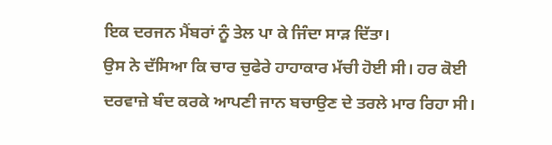ਇਕ ਦਰਜਨ ਮੈਂਬਰਾਂ ਨੂੰ ਤੇਲ ਪਾ ਕੇ ਜਿੰਦਾ ਸਾੜ ਦਿੱਤਾ।
ਉਸ ਨੇ ਦੱਸਿਆ ਕਿ ਚਾਰ ਚੁਫੇਰੇ ਹਾਹਾਕਾਰ ਮੱਚੀ ਹੋਈ ਸੀ। ਹਰ ਕੋਈ ਦਰਵਾਜ਼ੇ ਬੰਦ ਕਰਕੇ ਆਪਣੀ ਜਾਨ ਬਚਾਉਣ ਦੇ ਤਰਲੇ ਮਾਰ ਰਿਹਾ ਸੀ।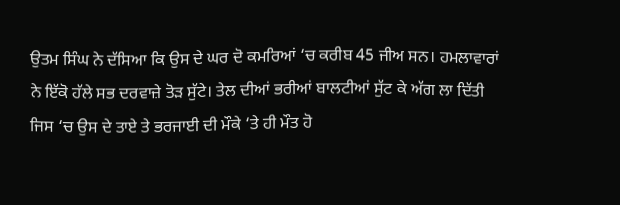ਉਤਮ ਸਿੰਘ ਨੇ ਦੱਸਿਆ ਕਿ ਉਸ ਦੇ ਘਰ ਦੋ ਕਮਰਿਆਂ ‘ਚ ਕਰੀਬ 45 ਜੀਅ ਸਨ। ਹਮਲਾਵਾਰਾਂ ਨੇ ਇੱਕੋ ਹੱਲੇ ਸਭ ਦਰਵਾਜ਼ੇ ਤੋੜ ਸੁੱਟੇ। ਤੇਲ ਦੀਆਂ ਭਰੀਆਂ ਬਾਲਟੀਆਂ ਸੁੱਟ ਕੇ ਅੱਗ ਲਾ ਦਿੱਤੀ ਜਿਸ ‘ਚ ਉਸ ਦੇ ਤਾਏ ਤੇ ਭਰਜਾਈ ਦੀ ਮੌਕੇ ‘ਤੇ ਹੀ ਮੌਤ ਹੋ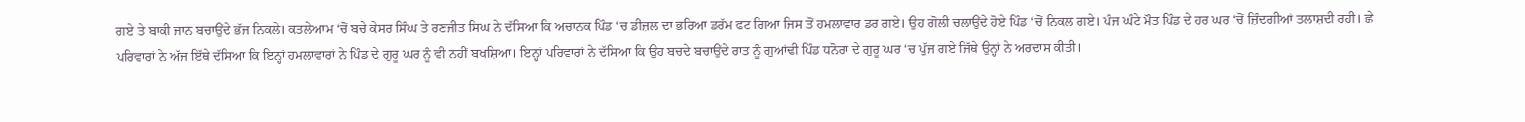ਗਏ ਤੇ ਬਾਕੀ ਜਾਨ ਬਚਾਉਂਦੇ ਭੱਜ ਨਿਕਲੇ। ਕਤਲੇਆਮ ‘ਚੋਂ ਬਚੇ ਕੇਸਰ ਸਿੰਘ ਤੇ ਰਣਜੀਤ ਸਿਘ ਨੇ ਦੱਸਿਆ ਕਿ ਅਚਾਨਕ ਪਿੰਡ ‘ਚ ਡੀਜ਼ਲ ਦਾ ਭਰਿਆ ਡਰੱਮ ਫਟ ਗਿਆ ਜਿਸ ਤੋਂ ਹਮਲਾਵਾਰ ਡਰ ਗਏ। ਉਹ ਗੋਲੀ ਚਲਾਉਂਦੇ ਹੋਏ ਪਿੰਡ ‘ਚੋਂ ਨਿਕਲ ਗਏ। ਪੰਜ ਘੰਟੇ ਮੌਤ ਪਿੰਡ ਦੇ ਹਰ ਘਰ ‘ਚੋਂ ਜ਼ਿੰਦਗੀਆਂ ਤਲਾਸ਼ਦੀ ਰਹੀ। ਛੇ ਪਰਿਵਾਰਾਂ ਨੇ ਅੱਜ ਇੱਥੇ ਦੱਸਿਆ ਕਿ ਇਨ੍ਹਾਂ ਹਮਲਾਵਾਰਾਂ ਨੇ ਪਿੰਡ ਦੇ ਗੁਰੂ ਘਰ ਨੂੰ ਵੀ ਨਹੀਂ ਬਖਸ਼ਿਆ। ਇਨ੍ਹਾਂ ਪਰਿਵਾਰਾਂ ਨੇ ਦੱਸਿਆ ਕਿ ਉਹ ਬਚਦੇ ਬਚਾਉਂਦੇ ਰਾਤ ਨੂੰ ਗੁਆਂਢੀ ਪਿੰਡ ਧਨੋਰਾ ਦੇ ਗੁਰੂ ਘਰ ‘ਚ ਪੁੱਜ ਗਏ ਜਿੱਥੇ ਉਨ੍ਹਾਂ ਨੇ ਅਰਦਾਸ ਕੀਤੀ।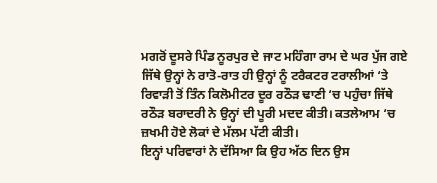ਮਗਰੋਂ ਦੂਸਰੇ ਪਿੰਡ ਨੂਰਪੁਰ ਦੇ ਜਾਟ ਮਹਿੰਗਾ ਰਾਮ ਦੇ ਘਰ ਪੁੱਜ ਗਏ ਜਿੱਥੇ ਉਨ੍ਹਾਂ ਨੇ ਰਾਤੋ-ਰਾਤ ਹੀ ਉਨ੍ਹਾਂ ਨੂੰ ਟਰੈਕਟਰ ਟਰਾਲੀਆਂ ‘ਤੇ ਰਿਵਾੜੀ ਤੋਂ ਤਿੰਨ ਕਿਲੋਮੀਟਰ ਦੂਰ ਰਠੌੜ ਢਾਣੀ ‘ਚ ਪਹੁੰਚਾ ਜਿੱਥੇ ਰਠੌੜ ਬਰਾਦਰੀ ਨੇ ਉਨ੍ਹਾਂ ਦੀ ਪੂਰੀ ਮਦਦ ਕੀਤੀ। ਕਤਲੇਆਮ ‘ਚ ਜ਼ਖਮੀ ਹੋਏ ਲੋਕਾਂ ਦੇ ਮੱਲਮ ਪੱਟੀ ਕੀਤੀ।
ਇਨ੍ਹਾਂ ਪਰਿਵਾਰਾਂ ਨੇ ਦੱਸਿਆ ਕਿ ਉਹ ਅੱਠ ਦਿਨ ਉਸ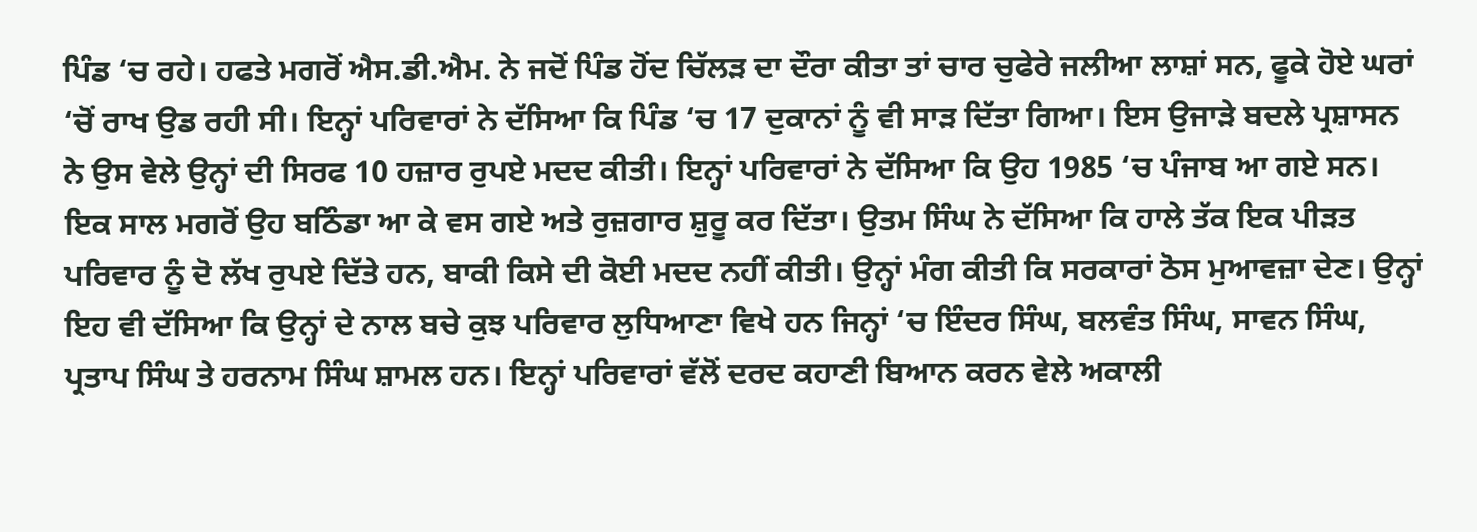ਪਿੰਡ ‘ਚ ਰਹੇ। ਹਫਤੇ ਮਗਰੋਂ ਐਸ.ਡੀ.ਐਮ. ਨੇ ਜਦੋਂ ਪਿੰਡ ਹੋਂਦ ਚਿੱਲੜ ਦਾ ਦੌਰਾ ਕੀਤਾ ਤਾਂ ਚਾਰ ਚੁਫੇਰੇ ਜਲੀਆ ਲਾਸ਼ਾਂ ਸਨ, ਫੂਕੇ ਹੋਏ ਘਰਾਂ ‘ਚੋਂ ਰਾਖ ਉਡ ਰਹੀ ਸੀ। ਇਨ੍ਹਾਂ ਪਰਿਵਾਰਾਂ ਨੇ ਦੱਸਿਆ ਕਿ ਪਿੰਡ ‘ਚ 17 ਦੁਕਾਨਾਂ ਨੂੰ ਵੀ ਸਾੜ ਦਿੱਤਾ ਗਿਆ। ਇਸ ਉਜਾੜੇ ਬਦਲੇ ਪ੍ਰਸ਼ਾਸਨ ਨੇ ਉਸ ਵੇਲੇ ਉਨ੍ਹਾਂ ਦੀ ਸਿਰਫ 10 ਹਜ਼ਾਰ ਰੁਪਏ ਮਦਦ ਕੀਤੀ। ਇਨ੍ਹਾਂ ਪਰਿਵਾਰਾਂ ਨੇ ਦੱਸਿਆ ਕਿ ਉਹ 1985 ‘ਚ ਪੰਜਾਬ ਆ ਗਏ ਸਨ। ਇਕ ਸਾਲ ਮਗਰੋਂ ਉਹ ਬਠਿੰਡਾ ਆ ਕੇ ਵਸ ਗਏ ਅਤੇ ਰੁਜ਼ਗਾਰ ਸ਼ੁਰੂ ਕਰ ਦਿੱਤਾ। ਉਤਮ ਸਿੰਘ ਨੇ ਦੱਸਿਆ ਕਿ ਹਾਲੇ ਤੱਕ ਇਕ ਪੀੜਤ ਪਰਿਵਾਰ ਨੂੰ ਦੋ ਲੱਖ ਰੁਪਏ ਦਿੱਤੇ ਹਨ, ਬਾਕੀ ਕਿਸੇ ਦੀ ਕੋਈ ਮਦਦ ਨਹੀਂ ਕੀਤੀ। ਉਨ੍ਹਾਂ ਮੰਗ ਕੀਤੀ ਕਿ ਸਰਕਾਰਾਂ ਠੋਸ ਮੁਆਵਜ਼ਾ ਦੇਣ। ਉਨ੍ਹਾਂ ਇਹ ਵੀ ਦੱਸਿਆ ਕਿ ਉਨ੍ਹਾਂ ਦੇ ਨਾਲ ਬਚੇ ਕੁਝ ਪਰਿਵਾਰ ਲੁਧਿਆਣਾ ਵਿਖੇ ਹਨ ਜਿਨ੍ਹਾਂ ‘ਚ ਇੰਦਰ ਸਿੰਘ, ਬਲਵੰਤ ਸਿੰਘ, ਸਾਵਨ ਸਿੰਘ, ਪ੍ਰਤਾਪ ਸਿੰਘ ਤੇ ਹਰਨਾਮ ਸਿੰਘ ਸ਼ਾਮਲ ਹਨ। ਇਨ੍ਹਾਂ ਪਰਿਵਾਰਾਂ ਵੱਲੋਂ ਦਰਦ ਕਹਾਣੀ ਬਿਆਨ ਕਰਨ ਵੇਲੇ ਅਕਾਲੀ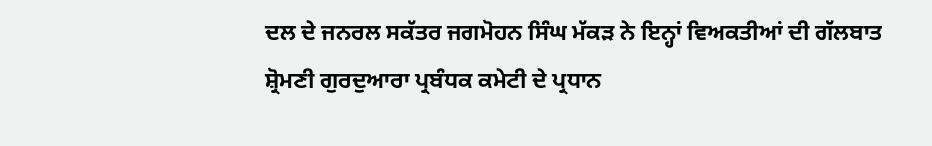ਦਲ ਦੇ ਜਨਰਲ ਸਕੱਤਰ ਜਗਮੋਹਨ ਸਿੰਘ ਮੱਕੜ ਨੇ ਇਨ੍ਹਾਂ ਵਿਅਕਤੀਆਂ ਦੀ ਗੱਲਬਾਤ ਸ਼੍ਰੋਮਣੀ ਗੁਰਦੁਆਰਾ ਪ੍ਰਬੰਧਕ ਕਮੇਟੀ ਦੇ ਪ੍ਰਧਾਨ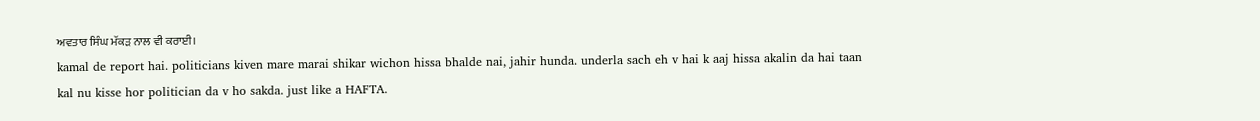ਅਵਤਾਰ ਸਿੰਘ ਮੱਕੜ ਨਾਲ ਵੀ ਕਰਾਈ।
kamal de report hai. politicians kiven mare marai shikar wichon hissa bhalde nai, jahir hunda. underla sach eh v hai k aaj hissa akalin da hai taan kal nu kisse hor politician da v ho sakda. just like a HAFTA.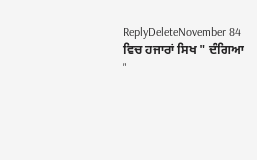ReplyDeleteNovember 84 ਵਿਚ ਹਜਾਰਾਂ ਸਿਖ " ਦੰਗਿਆ "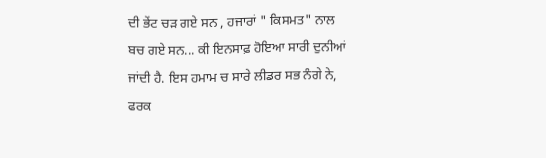ਦੀ ਭੇਂਟ ਚੜ ਗਏ ਸਨ , ਹਜਾਰਾਂ " ਕਿਸਮਤ" ਨਾਲ ਬਚ ਗਏ ਸਨ... ਕੀ ਇਨਸਾਫ਼ ਹੋਇਆ ਸਾਰੀ ਦੁਨੀਆਂ ਜਾਂਦੀ ਹੈ. ਇਸ ਹਮਾਮ ਚ ਸਾਰੇ ਲੀਡਰ ਸਭ ਨੰਗੇ ਨੇ, ਫਰਕ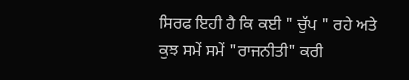ਸਿਰਫ ਇਹੀ ਹੈ ਕਿ ਕਈ " ਚੁੱਪ " ਰਹੇ ਅਤੇ ਕੁਝ ਸਮੇਂ ਸਮੇਂ "ਰਾਜਨੀਤੀ" ਕਰੀ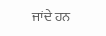ਜਾਂਦੇ ਹਨ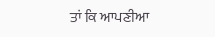ਤਾਂ ਕਿ ਆਪਣੀਆ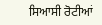ਸਿਆਸੀ ਰੋਟੀਆਂ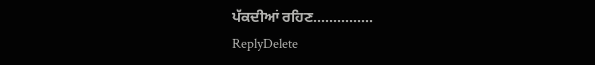ਪੱਕਦੀਆਂ ਰਹਿਣ...............
ReplyDelete